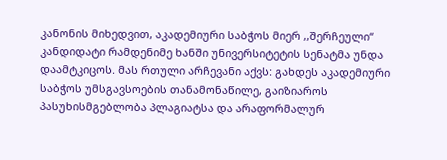კანონის მიხედვით, აკადემიური საბჭოს მიერ ,,შერჩეული“ კანდიდატი რამდენიმე ხანში უნივერსიტეტის სენატმა უნდა დაამტკიცოს. მას რთული არჩევანი აქვს: გახდეს აკადემიური საბჭოს უმსგავსოების თანამონაწილე, გაიზიაროს პასუხისმგებლობა პლაგიატსა და არაფორმალურ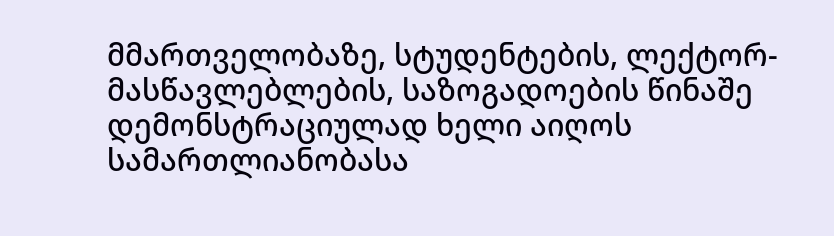მმართველობაზე, სტუდენტების, ლექტორ-მასწავლებლების, საზოგადოების წინაშე დემონსტრაციულად ხელი აიღოს სამართლიანობასა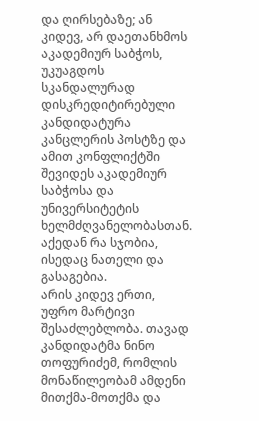და ღირსებაზე; ან კიდევ, არ დაეთანხმოს აკადემიურ საბჭოს, უკუაგდოს სკანდალურად დისკრედიტირებული კანდიდატურა კანცლერის პოსტზე და ამით კონფლიქტში შევიდეს აკადემიურ საბჭოსა და უნივერსიტეტის ხელმძღვანელობასთან. აქედან რა სჯობია, ისედაც ნათელი და გასაგებია.
არის კიდევ ერთი, უფრო მარტივი შესაძლებლობა. თავად კანდიდატმა ნინო თოფურიძემ, რომლის მონაწილეობამ ამდენი მითქმა-მოთქმა და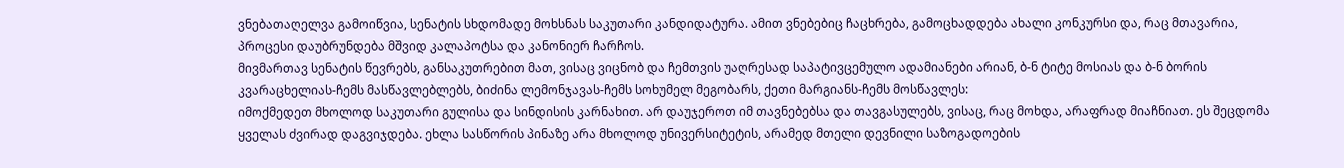ვნებათაღელვა გამოიწვია, სენატის სხდომადე მოხსნას საკუთარი კანდიდატურა. ამით ვნებებიც ჩაცხრება, გამოცხადდება ახალი კონკურსი და, რაც მთავარია, პროცესი დაუბრუნდება მშვიდ კალაპოტსა და კანონიერ ჩარჩოს.
მივმართავ სენატის წევრებს, განსაკუთრებით მათ, ვისაც ვიცნობ და ჩემთვის უაღრესად საპატივცემულო ადამიანები არიან, ბ-ნ ტიტე მოსიას და ბ-ნ ბორის კვარაცხელიას-ჩემს მასწავლებლებს, ბიძინა ლემონჯავას-ჩემს სოხუმელ მეგობარს, ქეთი მარგიანს-ჩემს მოსწავლეს:
იმოქმედეთ მხოლოდ საკუთარი გულისა და სინდისის კარნახით. არ დაუჯეროთ იმ თავნებებსა და თავგასულებს, ვისაც, რაც მოხდა, არაფრად მიაჩნიათ. ეს შეცდომა ყველას ძვირად დაგვიჯდება. ეხლა სასწორის პინაზე არა მხოლოდ უნივერსიტეტის, არამედ მთელი დევნილი საზოგადოების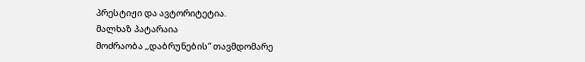პრესტიჟი და ავტორიტეტია.
მალხაზ პატარაია
მოძრაობა ,,დაბრუნების“ თავმდომარე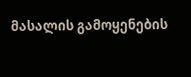მასალის გამოყენების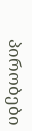პირობები